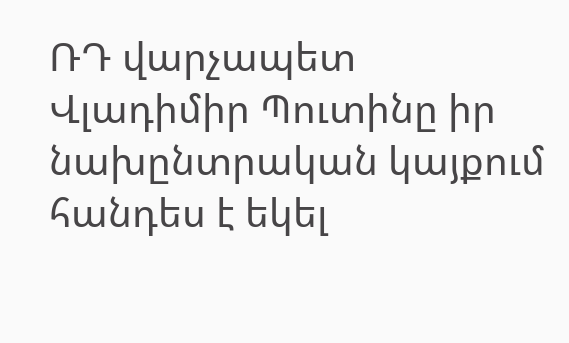ՌԴ վարչապետ Վլադիմիր Պուտինը իր նախընտրական կայքում հանդես է եկել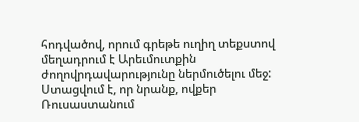հոդվածով, որում գրեթե ուղիղ տեքստով մեղադրում է Արեւմուտքին ժողովրդավարությունը ներմուծելու մեջ: Ստացվում է, որ նրանք, ովքեր Ռուսաստանում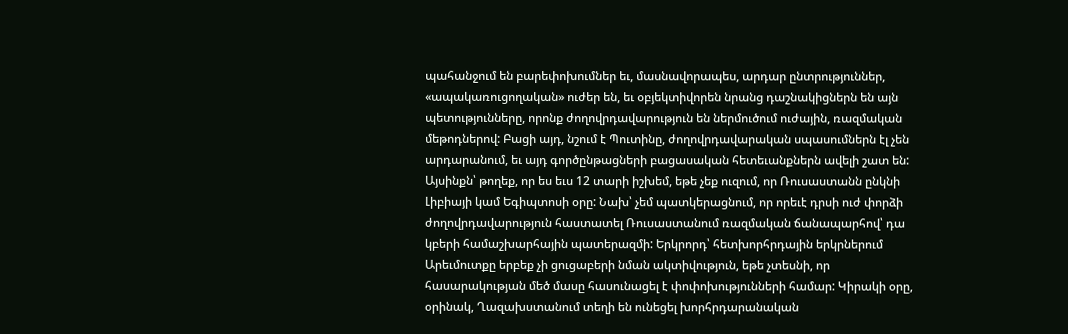պահանջում են բարեփոխումներ եւ, մասնավորապես, արդար ընտրություններ, «ապակառուցողական» ուժեր են, եւ օբյեկտիվորեն նրանց դաշնակիցներն են այն պետությունները, որոնք ժողովրդավարություն են ներմուծում ուժային, ռազմական մեթոդներով: Բացի այդ, նշում է Պուտինը, ժողովրդավարական սպասումներն էլ չեն արդարանում, եւ այդ գործընթացների բացասական հետեւանքներն ավելի շատ են: Այսինքն՝ թողեք, որ ես եւս 12 տարի իշխեմ, եթե չեք ուզում, որ Ռուսաստանն ընկնի Լիբիայի կամ Եգիպտոսի օրը: Նախ՝ չեմ պատկերացնում, որ որեւէ դրսի ուժ փորձի ժողովրդավարություն հաստատել Ռուսաստանում ռազմական ճանապարհով՝ դա կբերի համաշխարհային պատերազմի: Երկրորդ՝ հետխորհրդային երկրներում Արեւմուտքը երբեք չի ցուցաբերի նման ակտիվություն, եթե չտեսնի, որ հասարակության մեծ մասը հասունացել է փոփոխությունների համար: Կիրակի օրը, օրինակ, Ղազախստանում տեղի են ունեցել խորհրդարանական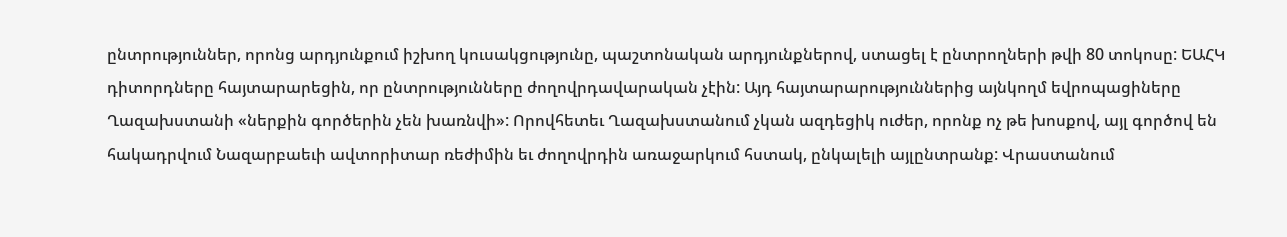ընտրություններ, որոնց արդյունքում իշխող կուսակցությունը, պաշտոնական արդյունքներով, ստացել է ընտրողների թվի 80 տոկոսը: ԵԱՀԿ դիտորդները հայտարարեցին, որ ընտրությունները ժողովրդավարական չէին: Այդ հայտարարություններից այնկողմ եվրոպացիները Ղազախստանի «ներքին գործերին չեն խառնվի»: Որովհետեւ Ղազախստանում չկան ազդեցիկ ուժեր, որոնք ոչ թե խոսքով, այլ գործով են հակադրվում Նազարբաեւի ավտորիտար ռեժիմին եւ ժողովրդին առաջարկում հստակ, ընկալելի այլընտրանք: Վրաստանում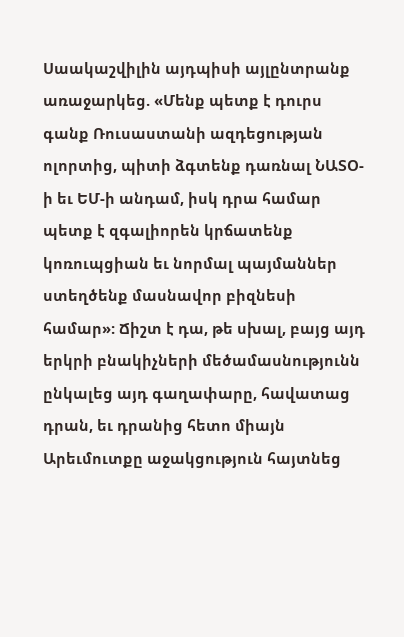Սաակաշվիլին այդպիսի այլընտրանք առաջարկեց. «Մենք պետք է դուրս գանք Ռուսաստանի ազդեցության ոլորտից, պիտի ձգտենք դառնալ ՆԱՏՕ-ի եւ ԵՄ-ի անդամ, իսկ դրա համար պետք է զգալիորեն կրճատենք կոռուպցիան եւ նորմալ պայմաններ ստեղծենք մասնավոր բիզնեսի համար»: Ճիշտ է դա, թե սխալ, բայց այդ երկրի բնակիչների մեծամասնությունն ընկալեց այդ գաղափարը, հավատաց դրան, եւ դրանից հետո միայն Արեւմուտքը աջակցություն հայտնեց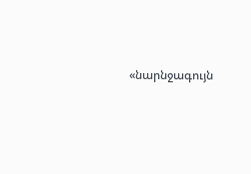«նարնջագույն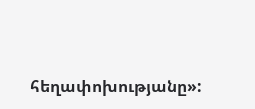հեղափոխությանը»: